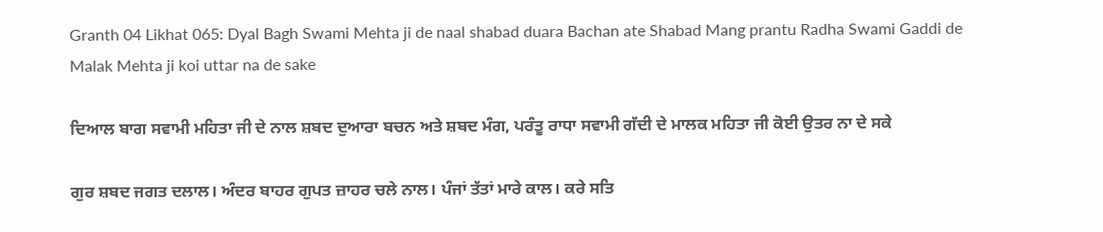Granth 04 Likhat 065: Dyal Bagh Swami Mehta ji de naal shabad duara Bachan ate Shabad Mang prantu Radha Swami Gaddi de Malak Mehta ji koi uttar na de sake

ਦਿਆਲ ਬਾਗ ਸਵਾਮੀ ਮਹਿਤਾ ਜੀ ਦੇ ਨਾਲ ਸ਼ਬਦ ਦੁਆਰਾ ਬਚਨ ਅਤੇ ਸ਼ਬਦ ਮੰਗ, ਪਰੰਤੂ ਰਾਧਾ ਸਵਾਮੀ ਗੱਦੀ ਦੇ ਮਾਲਕ ਮਹਿਤਾ ਜੀ ਕੋਈ ਉਤਰ ਨਾ ਦੇ ਸਕੇ

ਗੁਰ ਸ਼ਬਦ ਜਗਤ ਦਲਾਲ। ਅੰਦਰ ਬਾਹਰ ਗੁਪਤ ਜ਼ਾਹਰ ਚਲੇ ਨਾਲ। ਪੰਜਾਂ ਤੱਤਾਂ ਮਾਰੇ ਕਾਲ। ਕਰੇ ਸਤਿ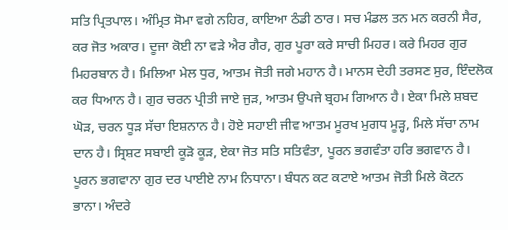ਸਤਿ ਪ੍ਰਿਤਪਾਲ। ਅੰਮ੍ਰਿਤ ਸੋਮਾ ਵਗੇ ਨਹਿਰ, ਕਾਇਆ ਠੰਡੀ ਠਾਰ। ਸਚ ਮੰਡਲ ਤਨ ਮਨ ਕਰਨੀ ਸੈਰ, ਕਰ ਜੋਤ ਅਕਾਰ। ਦੂਜਾ ਕੋਈ ਨਾ ਵੜੇ ਐਰ ਗੈਰ, ਗੁਰ ਪੂਰਾ ਕਰੇ ਸਾਚੀ ਮਿਹਰ। ਕਰੇ ਮਿਹਰ ਗੁਰ ਮਿਹਰਬਾਨ ਹੈ। ਮਿਲਿਆ ਮੇਲ ਧੁਰ, ਆਤਮ ਜੋਤੀ ਜਗੇ ਮਹਾਨ ਹੈ। ਮਾਨਸ ਦੇਹੀ ਤਰਸਣ ਸੁਰ, ਇੰਦਲੋਕ ਕਰ ਧਿਆਨ ਹੈ। ਗੁਰ ਚਰਨ ਪ੍ਰੀਤੀ ਜਾਏ ਜੁੜ, ਆਤਮ ਉਪਜੇ ਬ੍ਰਹਮ ਗਿਆਨ ਹੈ। ਏਕਾ ਮਿਲੇ ਸ਼ਬਦ ਘੋੜ, ਚਰਨ ਧੂੜ ਸੱਚਾ ਇਸ਼ਨਾਨ ਹੈ। ਹੋਏ ਸਹਾਈ ਜੀਵ ਆਤਮ ਮੂਰਖ ਮੁਗਧ ਮੂੜ੍ਹ, ਮਿਲੇ ਸੱਚਾ ਨਾਮ ਦਾਨ ਹੈ। ਸ੍ਰਿਸ਼ਟ ਸਬਾਈ ਕੂੜੋ ਕੂੜ, ਏਕਾ ਜੋਤ ਸਤਿ ਸਤਿਵੰਤਾ, ਪੂਰਨ ਭਗਵੰਤਾ ਹਰਿ ਭਗਵਾਨ ਹੈ। ਪੂਰਨ ਭਗਵਾਨਾ ਗੁਰ ਦਰ ਪਾਈਏ ਨਾਮ ਨਿਧਾਨਾ। ਬੰਧਨ ਕਟ ਕਟਾਏ ਆਤਮ ਜੋਤੀ ਮਿਲੇ ਕੋਟਨ ਭਾਨਾ। ਅੰਦਰੇ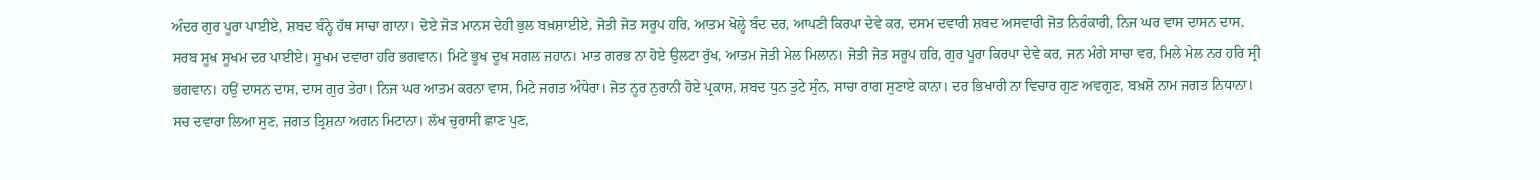ਅੰਦਰ ਗੁਰ ਪੂਰਾ ਪਾਈਏ, ਸ਼ਬਦ ਬੰਨ੍ਹੇ ਹੱਥ ਸਾਚਾ ਗਾਨਾ। ਦੋਏ ਜੋੜ ਮਾਨਸ ਦੇਹੀ ਭੁਲ ਬਖ਼ਸ਼ਾਈਏ, ਜੋਤੀ ਜੋਤ ਸਰੂਪ ਹਰਿ, ਆਤਮ ਖੋਲ੍ਹੇ ਬੰਦ ਦਰ, ਆਪਣੀ ਕਿਰਪਾ ਦੇਵੇ ਕਰ, ਦਸਮ ਦਵਾਰੀ ਸ਼ਬਦ ਅਸਵਾਰੀ ਜੋਤ ਨਿਰੰਕਾਰੀ, ਨਿਜ ਘਰ ਵਾਸ ਦਾਸਨ ਦਾਸ, ਸਰਬ ਸੂਖ ਸੂਖਮ ਦਰ ਪਾਈਏ। ਸੂਖਮ ਦਵਾਰਾ ਹਰਿ ਭਗਵਾਨ। ਮਿਟੇ ਭੂਖ ਦੂਖ ਸਗਲ ਜਹਾਨ। ਮਾਤ ਗਰਭ ਨਾ ਹੋਏ ਉਲਟਾ ਰੁੱਖ, ਆਤਮ ਜੋਤੀ ਮੇਲ ਮਿਲਾਨ। ਜੋਤੀ ਜੋਤ ਸਰੂਪ ਹਰਿ, ਗੁਰ ਪੂਰਾ ਕਿਰਪਾ ਦੇਵੇ ਕਰ, ਜਨ ਮੰਗੇ ਸਾਚਾ ਵਰ, ਮਿਲੇ ਮੇਲ ਨਰ ਹਰਿ ਸ੍ਰੀ ਭਗਵਾਨ। ਹਉਂ ਦਾਸਨ ਦਾਸ, ਦਾਸ ਗੁਰ ਤੇਰਾ। ਨਿਜ ਘਰ ਆਤਮ ਕਰਨਾ ਵਾਸ, ਮਿਟੇ ਜਗਤ ਅੰਧੇਰਾ। ਜੋਤ ਨੂਰ ਨੁਰਾਨੀ ਹੋਏ ਪ੍ਰਕਾਸ਼, ਸ਼ਬਦ ਧੁਨ ਤੁਟੇ ਸੁੰਨ, ਸਾਚਾ ਰਾਗ ਸੁਣਾਏ ਕਾਨਾ। ਦਰ ਭਿਖਾਰੀ ਨਾ ਵਿਚਾਰ ਗੁਣ ਅਵਗੁਣ, ਬਖ਼ਸ਼ੋ ਨਾਮ ਜਗਤ ਨਿਧਾਨਾ। ਸਚ ਦਵਾਰਾ ਲਿਆ ਸੁਣ, ਜਗਤ ਤ੍ਰਿਸ਼ਨਾ ਅਗਨ ਮਿਟਾਨਾ। ਲੱਖ ਚੁਰਾਸੀ ਛਾਣ ਪੁਣ,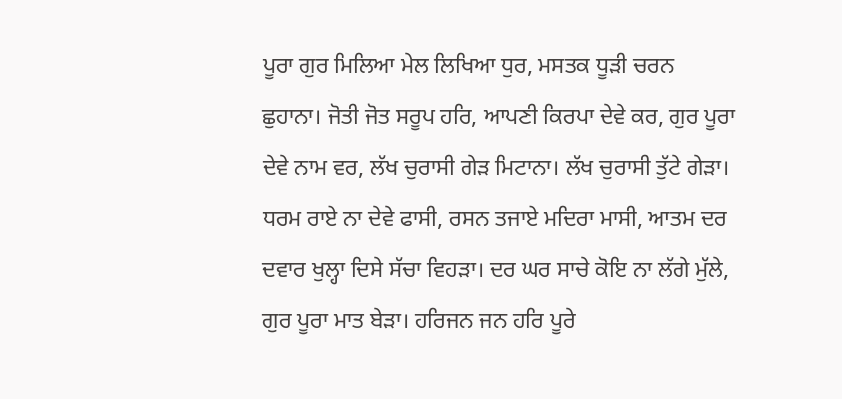ਪੂਰਾ ਗੁਰ ਮਿਲਿਆ ਮੇਲ ਲਿਖਿਆ ਧੁਰ, ਮਸਤਕ ਧੂੜੀ ਚਰਨ ਛੁਹਾਨਾ। ਜੋਤੀ ਜੋਤ ਸਰੂਪ ਹਰਿ, ਆਪਣੀ ਕਿਰਪਾ ਦੇਵੇ ਕਰ, ਗੁਰ ਪੂਰਾ ਦੇਵੇ ਨਾਮ ਵਰ, ਲੱਖ ਚੁਰਾਸੀ ਗੇੜ ਮਿਟਾਨਾ। ਲੱਖ ਚੁਰਾਸੀ ਤੁੱਟੇ ਗੇੜਾ। ਧਰਮ ਰਾਏ ਨਾ ਦੇਵੇ ਫਾਸੀ, ਰਸਨ ਤਜਾਏ ਮਦਿਰਾ ਮਾਸੀ, ਆਤਮ ਦਰ ਦਵਾਰ ਖੁਲ੍ਹਾ ਦਿਸੇ ਸੱਚਾ ਵਿਹੜਾ। ਦਰ ਘਰ ਸਾਚੇ ਕੋਇ ਨਾ ਲੱਗੇ ਮੁੱਲੇ, ਗੁਰ ਪੂਰਾ ਮਾਤ ਬੇੜਾ। ਹਰਿਜਨ ਜਨ ਹਰਿ ਪੂਰੇ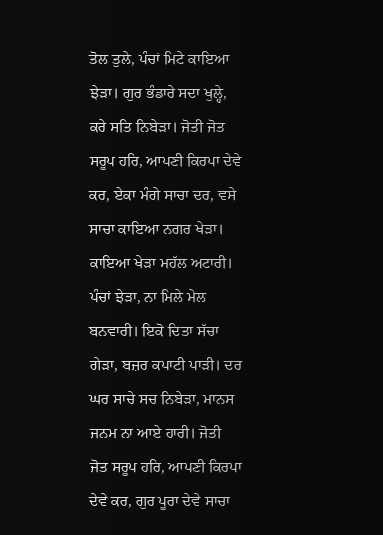ਤੋਲ ਤੁਲੇ, ਪੰਚਾਂ ਮਿਟੇ ਕਾਇਆ ਝੇੜਾ। ਗੁਰ ਭੰਡਾਰੇ ਸਦਾ ਖੁਲ੍ਹੇ, ਕਰੇ ਸਤਿ ਨਿਬੇੜਾ। ਜੋਤੀ ਜੋਤ ਸਰੂਪ ਹਰਿ, ਆਪਣੀ ਕਿਰਪਾ ਦੇਵੇ ਕਰ, ਏਕਾ ਮੰਗੇ ਸਾਚਾ ਦਰ, ਵਸੇ ਸਾਚਾ ਕਾਇਆ ਨਗਰ ਖੇੜਾ। ਕਾਇਆ ਖੇੜਾ ਮਹੱਲ ਅਟਾਰੀ। ਪੰਚਾਂ ਝੇੜਾ, ਨਾ ਮਿਲੇ ਮੇਲ ਬਨਵਾਰੀ। ਇਕੋ ਦਿਤਾ ਸੱਚਾ ਗੇੜਾ, ਬਜ਼ਰ ਕਪਾਟੀ ਪਾੜੀ। ਦਰ ਘਰ ਸਾਚੇ ਸਚ ਨਿਬੇੜਾ, ਮਾਨਸ ਜਨਮ ਨਾ ਆਏ ਹਾਰੀ। ਜੋਤੀ ਜੋਤ ਸਰੂਪ ਹਰਿ, ਆਪਣੀ ਕਿਰਪਾ ਦੇਵੇ ਕਰ, ਗੁਰ ਪੂਰਾ ਦੇਵੇ ਸਾਚਾ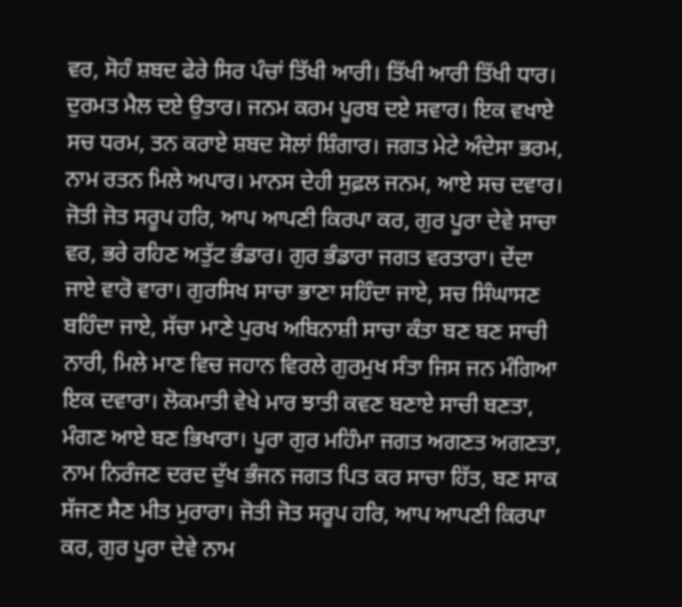ਵਰ, ਸੋਹੰ ਸ਼ਬਦ ਫੇਰੇ ਸਿਰ ਪੰਚਾਂ ਤਿੱਖੀ ਆਰੀ। ਤਿੱਖੀ ਆਰੀ ਤਿੱਖੀ ਧਾਰ। ਦੁਰਮਤ ਮੈਲ ਦਏ ਉਤਾਰ। ਜਨਮ ਕਰਮ ਪੂਰਬ ਦਏ ਸਵਾਰ। ਇਕ ਵਖਾਏ ਸਚ ਧਰਮ, ਤਨ ਕਰਾਏ ਸ਼ਬਦ ਸੋਲਾਂ ਸ਼ਿੰਗਾਰ। ਜਗਤ ਮੇਟੇ ਅੰਦੇਸਾ ਭਰਮ, ਨਾਮ ਰਤਨ ਮਿਲੇ ਅਪਾਰ। ਮਾਨਸ ਦੇਹੀ ਸੁਫ਼ਲ ਜਨਮ, ਆਏ ਸਚ ਦਵਾਰ। ਜੋਤੀ ਜੋਤ ਸਰੂਪ ਹਰਿ, ਆਪ ਆਪਣੀ ਕਿਰਪਾ ਕਰ, ਗੁਰ ਪੂਰਾ ਦੇਵੇ ਸਾਚਾ ਵਰ, ਭਰੇ ਰਹਿਣ ਅਤੁੱਟ ਭੰਡਾਰ। ਗੁਰ ਭੰਡਾਰਾ ਜਗਤ ਵਰਤਾਰਾ। ਦੇਂਦਾ ਜਾਏ ਵਾਰੋ ਵਾਰਾ। ਗੁਰਸਿਖ ਸਾਚਾ ਭਾਣਾ ਸਹਿੰਦਾ ਜਾਏ, ਸਚ ਸਿੰਘਾਸਣ ਬਹਿੰਦਾ ਜਾਏ, ਸੱਚਾ ਮਾਣੇ ਪੁਰਖ ਅਬਿਨਾਸ਼ੀ ਸਾਚਾ ਕੰਤਾ ਬਣ ਬਣ ਸਾਚੀ ਨਾਰੀ, ਮਿਲੇ ਮਾਣ ਵਿਚ ਜਹਾਨ ਵਿਰਲੇ ਗੁਰਮੁਖ ਸੰਤਾ ਜਿਸ ਜਨ ਮੰਗਿਆ ਇਕ ਦਵਾਰਾ। ਲੋਕਮਾਤੀ ਵੇਖੇ ਮਾਰ ਝਾਤੀ ਕਵਣ ਬਣਾਏ ਸਾਚੀ ਬਣਤਾ, ਮੰਗਣ ਆਏ ਬਣ ਭਿਖਾਰਾ। ਪੂਰਾ ਗੁਰ ਮਹਿੰਮਾ ਜਗਤ ਅਗਣਤ ਅਗਣਤਾ, ਨਾਮ ਨਿਰੰਜਣ ਦਰਦ ਦੁੱਖ ਭੰਜਨ ਜਗਤ ਪਿਤ ਕਰ ਸਾਚਾ ਹਿੱਤ, ਬਣ ਸਾਕ ਸੱਜਣ ਸੈਣ ਮੀਤ ਮੁਰਾਰਾ। ਜੋਤੀ ਜੋਤ ਸਰੂਪ ਹਰਿ, ਆਪ ਆਪਣੀ ਕਿਰਪਾ ਕਰ, ਗੁਰ ਪੂਰਾ ਦੇਵੇ ਨਾਮ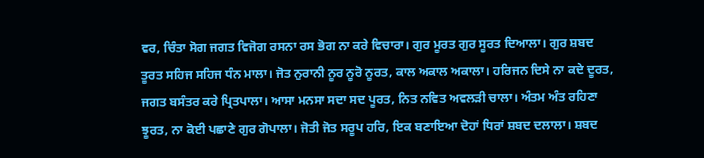ਵਰ, ਚਿੰਤਾ ਸੋਗ ਜਗਤ ਵਿਜੋਗ ਰਸਨਾ ਰਸ ਭੋਗ ਨਾ ਕਰੇ ਵਿਚਾਰਾ। ਗੁਰ ਮੂਰਤ ਗੁਰ ਸੂਰਤ ਦਿਆਲਾ। ਗੁਰ ਸ਼ਬਦ ਤੂਰਤ ਸਹਿਜ ਸਹਿਜ ਧੰਨ ਮਾਲਾ। ਜੋਤ ਨੁਰਾਨੀ ਨੂਰ ਨੂਰੋ ਨੂਰਤ, ਕਾਲ ਅਕਾਲ ਅਕਾਲਾ। ਹਰਿਜਨ ਦਿਸੇ ਨਾ ਕਦੇ ਦੂਰਤ, ਜਗਤ ਬਸੰਤਰ ਕਰੇ ਪ੍ਰਿਤਪਾਲਾ। ਆਸਾ ਮਨਸਾ ਸਦਾ ਸਦ ਪੂਰਤ, ਨਿਤ ਨਵਿਤ ਅਵਲੜੀ ਚਾਲਾ। ਅੰਤਮ ਅੰਤ ਰਹਿਣਾ ਝੂਰਤ, ਨਾ ਕੋਈ ਪਛਾਣੇ ਗੁਰ ਗੋਪਾਲਾ। ਜੋਤੀ ਜੋਤ ਸਰੂਪ ਹਰਿ, ਇਕ ਬਣਾਇਆ ਦੋਹਾਂ ਧਿਰਾਂ ਸ਼ਬਦ ਦਲਾਲਾ। ਸ਼ਬਦ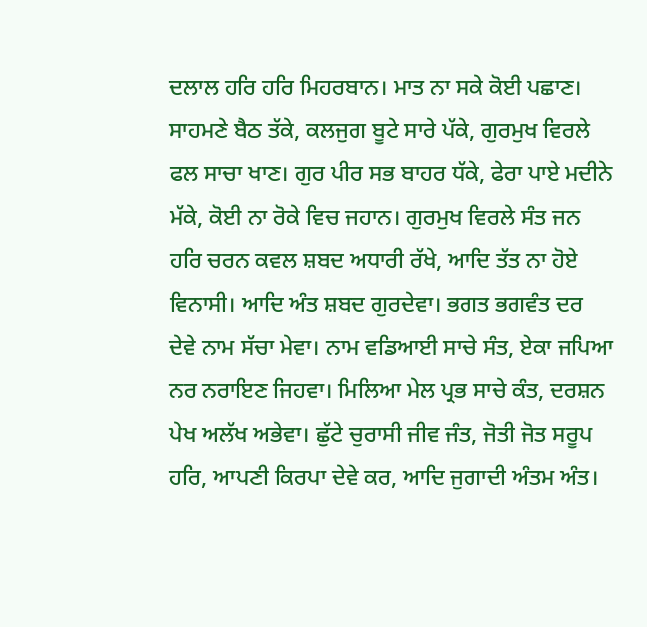ਦਲਾਲ ਹਰਿ ਹਰਿ ਮਿਹਰਬਾਨ। ਮਾਤ ਨਾ ਸਕੇ ਕੋਈ ਪਛਾਣ। ਸਾਹਮਣੇ ਬੈਠ ਤੱਕੇ, ਕਲਜੁਗ ਬੂਟੇ ਸਾਰੇ ਪੱਕੇ, ਗੁਰਮੁਖ ਵਿਰਲੇ ਫਲ ਸਾਚਾ ਖਾਣ। ਗੁਰ ਪੀਰ ਸਭ ਬਾਹਰ ਧੱਕੇ, ਫੇਰਾ ਪਾਏ ਮਦੀਨੇ ਮੱਕੇ, ਕੋਈ ਨਾ ਰੋਕੇ ਵਿਚ ਜਹਾਨ। ਗੁਰਮੁਖ ਵਿਰਲੇ ਸੰਤ ਜਨ ਹਰਿ ਚਰਨ ਕਵਲ ਸ਼ਬਦ ਅਧਾਰੀ ਰੱਖੇ, ਆਦਿ ਤੱਤ ਨਾ ਹੋਏ ਵਿਨਾਸੀ। ਆਦਿ ਅੰਤ ਸ਼ਬਦ ਗੁਰਦੇਵਾ। ਭਗਤ ਭਗਵੰਤ ਦਰ ਦੇਵੇ ਨਾਮ ਸੱਚਾ ਮੇਵਾ। ਨਾਮ ਵਡਿਆਈ ਸਾਚੇ ਸੰਤ, ਏਕਾ ਜਪਿਆ ਨਰ ਨਰਾਇਣ ਜਿਹਵਾ। ਮਿਲਿਆ ਮੇਲ ਪ੍ਰਭ ਸਾਚੇ ਕੰਤ, ਦਰਸ਼ਨ ਪੇਖ ਅਲੱਖ ਅਭੇਵਾ। ਛੁੱਟੇ ਚੁਰਾਸੀ ਜੀਵ ਜੰਤ, ਜੋਤੀ ਜੋਤ ਸਰੂਪ ਹਰਿ, ਆਪਣੀ ਕਿਰਪਾ ਦੇਵੇ ਕਰ, ਆਦਿ ਜੁਗਾਦੀ ਅੰਤਮ ਅੰਤ।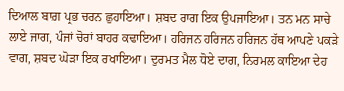ਦਿਆਲ ਬਾਗ਼ ਪ੍ਰਭ ਚਰਨ ਛੁਹਾਇਆ। ਸ਼ਬਦ ਰਾਗ ਇਕ ਉਪਜਾਇਆ। ਤਨ ਮਨ ਸਾਚੇ ਲਾਏ ਜਾਗ, ਪੰਜਾਂ ਚੋਰਾਂ ਬਾਹਰ ਕਢਾਇਆ। ਹਰਿਜਨ ਹਰਿਜਨ ਹਰਿਜਨ ਹੱਥ ਆਪਣੇ ਪਕੜੇ ਵਾਗ, ਸ਼ਬਦ ਘੋੜਾ ਇਕ ਰਖਾਇਆ। ਦੁਰਮਤ ਮੈਲ ਧੋਏ ਦਾਗ, ਨਿਰਮਲ ਕਾਇਆ ਦੇਹ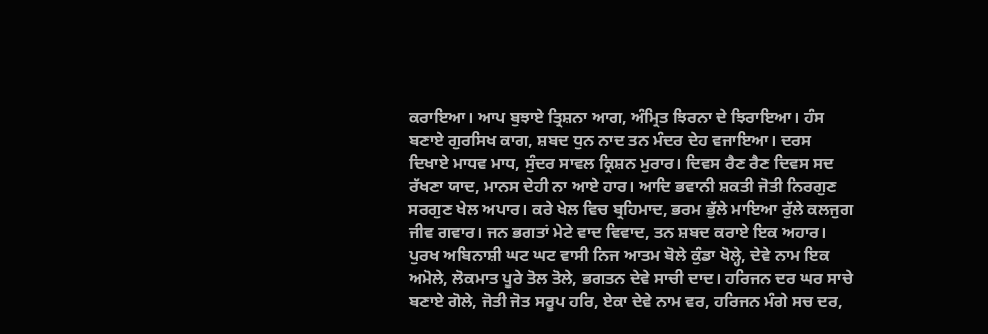ਕਰਾਇਆ। ਆਪ ਬੁਝਾਏ ਤ੍ਰਿਸ਼ਨਾ ਆਗ, ਅੰਮ੍ਰਿਤ ਝਿਰਨਾ ਦੇ ਝਿਰਾਇਆ। ਹੰਸ ਬਣਾਏ ਗੁਰਸਿਖ ਕਾਗ, ਸ਼ਬਦ ਧੁਨ ਨਾਦ ਤਨ ਮੰਦਰ ਦੇਹ ਵਜਾਇਆ। ਦਰਸ ਦਿਖਾਏ ਮਾਧਵ ਮਾਧ, ਸੁੰਦਰ ਸਾਵਲ ਕ੍ਰਿਸ਼ਨ ਮੁਰਾਰ। ਦਿਵਸ ਰੈਣ ਰੈਣ ਦਿਵਸ ਸਦ ਰੱਖਣਾ ਯਾਦ, ਮਾਨਸ ਦੇਹੀ ਨਾ ਆਏ ਹਾਰ। ਆਦਿ ਭਵਾਨੀ ਸ਼ਕਤੀ ਜੋਤੀ ਨਿਰਗੁਣ ਸਰਗੁਣ ਖੇਲ ਅਪਾਰ। ਕਰੇ ਖੇਲ ਵਿਚ ਬ੍ਰਹਿਮਾਦ, ਭਰਮ ਭੁੱਲੇ ਮਾਇਆ ਰੁੱਲੇ ਕਲਜੁਗ ਜੀਵ ਗਵਾਰ। ਜਨ ਭਗਤਾਂ ਮੇਟੇ ਵਾਦ ਵਿਵਾਦ, ਤਨ ਸ਼ਬਦ ਕਰਾਏ ਇਕ ਅਹਾਰ। ਪੁਰਖ ਅਬਿਨਾਸ਼ੀ ਘਟ ਘਟ ਵਾਸੀ ਨਿਜ ਆਤਮ ਬੋਲੇ ਕੁੰਡਾ ਖੋਲ੍ਹੇ, ਦੇਵੇ ਨਾਮ ਇਕ ਅਮੋਲੇ, ਲੋਕਮਾਤ ਪੂਰੇ ਤੋਲ ਤੋਲੇ, ਭਗਤਨ ਦੇਵੇ ਸਾਚੀ ਦਾਦ। ਹਰਿਜਨ ਦਰ ਘਰ ਸਾਚੇ ਬਣਾਏ ਗੋਲੇ, ਜੋਤੀ ਜੋਤ ਸਰੂਪ ਹਰਿ, ਏਕਾ ਦੇਵੇ ਨਾਮ ਵਰ, ਹਰਿਜਨ ਮੰਗੇ ਸਚ ਦਰ,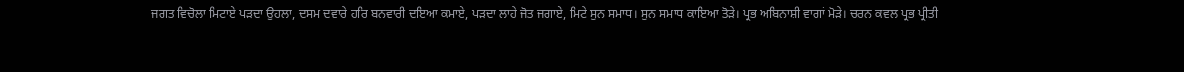ਜਗਤ ਵਿਚੋਲਾ ਮਿਟਾਏ ਪੜਦਾ ਉਹਲਾ, ਦਸਮ ਦਵਾਰੇ ਹਰਿ ਬਨਵਾਰੀ ਦਇਆ ਕਮਾਏ, ਪੜਦਾ ਲਾਹੇ ਜੋਤ ਜਗਾਏ, ਮਿਟੇ ਸੁਨ ਸਮਾਧ। ਸੁਨ ਸਮਾਧ ਕਾਇਆ ਤੋੜੇ। ਪ੍ਰਭ ਅਬਿਨਾਸ਼ੀ ਵਾਗਾਂ ਮੋੜੇ। ਚਰਨ ਕਵਲ ਪ੍ਰਭ ਪ੍ਰੀਤੀ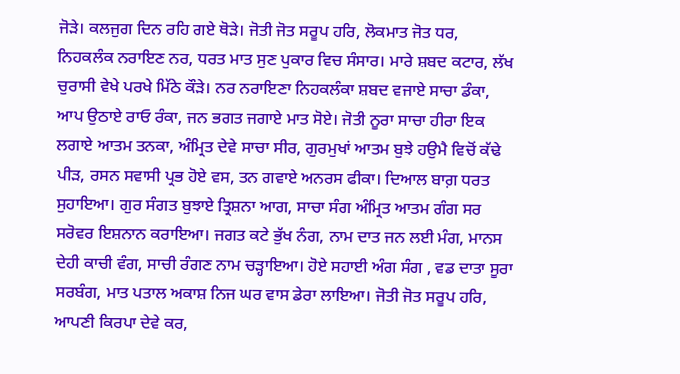ਜੋੜੇ। ਕਲਜੁਗ ਦਿਨ ਰਹਿ ਗਏ ਥੋੜੇ। ਜੋਤੀ ਜੋਤ ਸਰੂਪ ਹਰਿ, ਲੋਕਮਾਤ ਜੋਤ ਧਰ, ਨਿਹਕਲੰਕ ਨਰਾਇਣ ਨਰ, ਧਰਤ ਮਾਤ ਸੁਣ ਪੁਕਾਰ ਵਿਚ ਸੰਸਾਰ। ਮਾਰੇ ਸ਼ਬਦ ਕਟਾਰ, ਲੱਖ ਚੁਰਾਸੀ ਵੇਖੇ ਪਰਖੇ ਮਿੱਠੇ ਕੌੜੇ। ਨਰ ਨਰਾਇਣਾ ਨਿਹਕਲੰਕਾ ਸ਼ਬਦ ਵਜਾਏ ਸਾਚਾ ਡੰਕਾ, ਆਪ ਉਠਾਏ ਰਾਓ ਰੰਕਾ, ਜਨ ਭਗਤ ਜਗਾਏ ਮਾਤ ਸੋਏ। ਜੋਤੀ ਨੂਰਾ ਸਾਚਾ ਹੀਰਾ ਇਕ ਲਗਾਏ ਆਤਮ ਤਨਕਾ, ਅੰਮ੍ਰਿਤ ਦੇਵੇ ਸਾਚਾ ਸੀਰ, ਗੁਰਮੁਖਾਂ ਆਤਮ ਬੁਝੇ ਹਉਮੈ ਵਿਚੋਂ ਕੱਢੇ ਪੀੜ, ਰਸਨ ਸਵਾਸੀ ਪ੍ਰਭ ਹੋਏ ਵਸ, ਤਨ ਗਵਾਏ ਅਨਰਸ ਫੀਕਾ। ਦਿਆਲ ਬਾਗ਼ ਧਰਤ ਸੁਹਾਇਆ। ਗੁਰ ਸੰਗਤ ਬੁਝਾਏ ਤ੍ਰਿਸ਼ਨਾ ਆਗ, ਸਾਚਾ ਸੰਗ ਅੰਮ੍ਰਿਤ ਆਤਮ ਗੰਗ ਸਰ ਸਰੋਵਰ ਇਸ਼ਨਾਨ ਕਰਾਇਆ। ਜਗਤ ਕਟੇ ਭੁੱਖ ਨੰਗ, ਨਾਮ ਦਾਤ ਜਨ ਲਈ ਮੰਗ, ਮਾਨਸ ਦੇਹੀ ਕਾਚੀ ਵੰਗ, ਸਾਚੀ ਰੰਗਣ ਨਾਮ ਚੜ੍ਹਾਇਆ। ਹੋਏ ਸਹਾਈ ਅੰਗ ਸੰਗ , ਵਡ ਦਾਤਾ ਸੂਰਾ ਸਰਬੰਗ, ਮਾਤ ਪਤਾਲ ਅਕਾਸ਼ ਨਿਜ ਘਰ ਵਾਸ ਡੇਰਾ ਲਾਇਆ। ਜੋਤੀ ਜੋਤ ਸਰੂਪ ਹਰਿ, ਆਪਣੀ ਕਿਰਪਾ ਦੇਵੇ ਕਰ,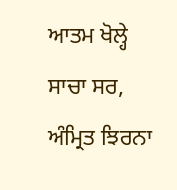ਆਤਮ ਖੋਲ੍ਹੇ ਸਾਚਾ ਸਰ, ਅੰਮ੍ਰਿਤ ਝਿਰਨਾ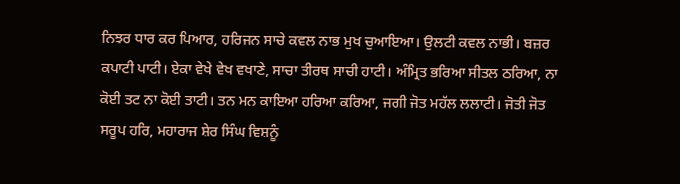ਨਿਝਰ ਧਾਰ ਕਰ ਪਿਆਰ, ਹਰਿਜਨ ਸਾਚੇ ਕਵਲ ਨਾਭ ਮੁਖ ਚੁਆਇਆ। ਉਲਟੀ ਕਵਲ ਨਾਭੀ। ਬਜ਼ਰ ਕਪਾਟੀ ਪਾਟੀ। ਏਕਾ ਵੇਖੇ ਵੇਖ ਵਖਾਣੇ, ਸਾਚਾ ਤੀਰਥ ਸਾਚੀ ਹਾਟੀ। ਅੰਮ੍ਰਿਤ ਭਰਿਆ ਸੀਤਲ ਠਰਿਆ, ਨਾ ਕੋਈ ਤਟ ਨਾ ਕੋਈ ਤਾਟੀ। ਤਨ ਮਨ ਕਾਇਆ ਹਰਿਆ ਕਰਿਆ, ਜਗੀ ਜੋਤ ਮਹੱਲ ਲਲਾਟੀ। ਜੋਤੀ ਜੋਤ ਸਰੂਪ ਹਰਿ, ਮਹਾਰਾਜ ਸ਼ੇਰ ਸਿੰਘ ਵਿਸ਼ਨੂੰ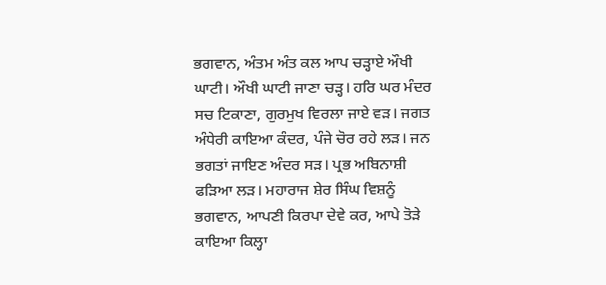ਭਗਵਾਨ, ਅੰਤਮ ਅੰਤ ਕਲ ਆਪ ਚੜ੍ਹਾਏ ਔਖੀ ਘਾਟੀ। ਔਖੀ ਘਾਟੀ ਜਾਣਾ ਚੜ੍ਹ। ਹਰਿ ਘਰ ਮੰਦਰ ਸਚ ਟਿਕਾਣਾ, ਗੁਰਮੁਖ ਵਿਰਲਾ ਜਾਏ ਵੜ। ਜਗਤ ਅੰਧੇਰੀ ਕਾਇਆ ਕੰਦਰ, ਪੰਜੇ ਚੋਰ ਰਹੇ ਲੜ। ਜਨ ਭਗਤਾਂ ਜਾਇਣ ਅੰਦਰ ਸੜ। ਪ੍ਰਭ ਅਬਿਨਾਸ਼ੀ ਫੜਿਆ ਲੜ। ਮਹਾਰਾਜ ਸ਼ੇਰ ਸਿੰਘ ਵਿਸ਼ਨੂੰ ਭਗਵਾਨ, ਆਪਣੀ ਕਿਰਪਾ ਦੇਵੇ ਕਰ, ਆਪੇ ਤੋੜੇ ਕਾਇਆ ਕਿਲ੍ਹਾ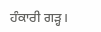ਹੰਕਾਰੀ ਗੜ੍ਹ।